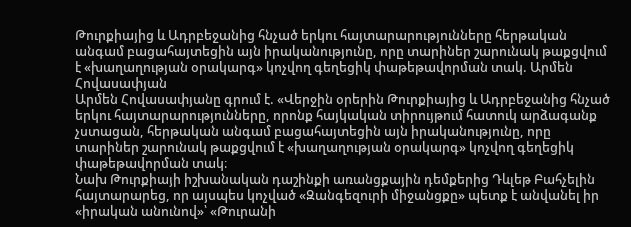Թուրքիայից և Ադրբեջանից հնչած երկու հայտարարությունները հերթական անգամ բացահայտեցին այն իրականությունը, որը տարիներ շարունակ թաքցվում է «խաղաղության օրակարգ» կոչվող գեղեցիկ փաթեթավորման տակ. Արմեն Հովասափյան
Արմեն Հովասափյանը գրում է. «Վերջին օրերին Թուրքիայից և Ադրբեջանից հնչած երկու հայտարարությունները, որոնք հայկական տիրույթում հատուկ արձագանք չստացան, հերթական անգամ բացահայտեցին այն իրականությունը, որը տարիներ շարունակ թաքցվում է «խաղաղության օրակարգ» կոչվող գեղեցիկ փաթեթավորման տակ։
Նախ Թուրքիայի իշխանական դաշինքի առանցքային դեմքերից Դևլեթ Բահչելին հայտարարեց, որ այսպես կոչված «Զանգեզուրի միջանցքը» պետք է անվանել իր «իրական անունով»՝ «Թուրանի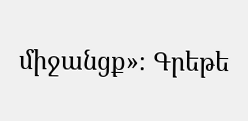միջանցք»։ Գրեթե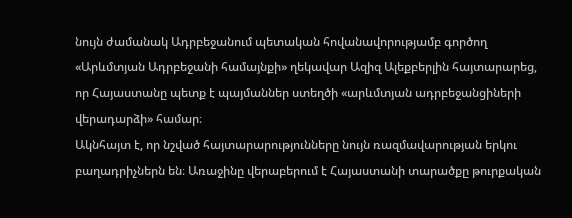նույն ժամանակ Ադրբեջանում պետական հովանավորությամբ գործող «Արևմտյան Ադրբեջանի համայնքի» ղեկավար Ազիզ Ալեքբերլին հայտարարեց, որ Հայաստանը պետք է պայմաններ ստեղծի «արևմտյան ադրբեջանցիների վերադարձի» համար։
Ակնհայտ է, որ նշված հայտարարությունները նույն ռազմավարության երկու բաղադրիչներն են։ Առաջինը վերաբերում է Հայաստանի տարածքը թուրքական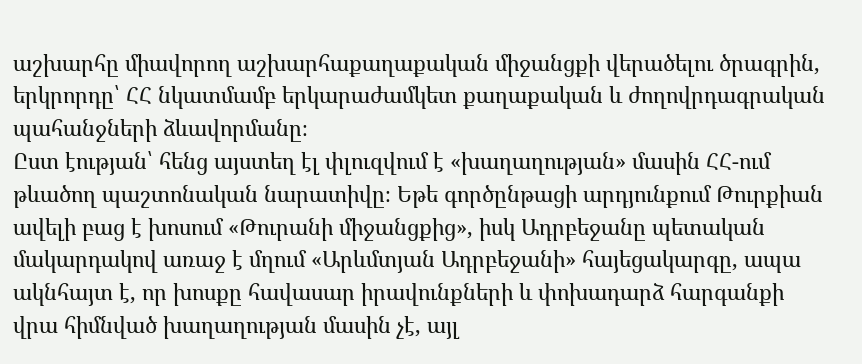աշխարհը միավորող աշխարհաքաղաքական միջանցքի վերածելու ծրագրին, երկրորդը՝ ՀՀ նկատմամբ երկարաժամկետ քաղաքական և ժողովրդագրական պահանջների ձևավորմանը։
Ըստ էության՝ հենց այստեղ էլ փլուզվում է «խաղաղության» մասին ՀՀ-ում թևածող պաշտոնական նարատիվը։ Եթե գործընթացի արդյունքում Թուրքիան ավելի բաց է խոսում «Թուրանի միջանցքից», իսկ Ադրբեջանը պետական մակարդակով առաջ է մղում «Արևմտյան Ադրբեջանի» հայեցակարգը, ապա ակնհայտ է, որ խոսքը հավասար իրավունքների և փոխադարձ հարգանքի վրա հիմնված խաղաղության մասին չէ, այլ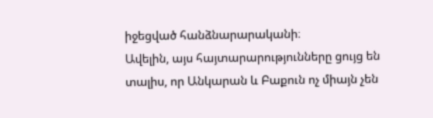իջեցված հանձնարարականի։
Ավելին, այս հայտարարությունները ցույց են տալիս, որ Անկարան և Բաքուն ոչ միայն չեն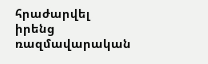հրաժարվել իրենց ռազմավարական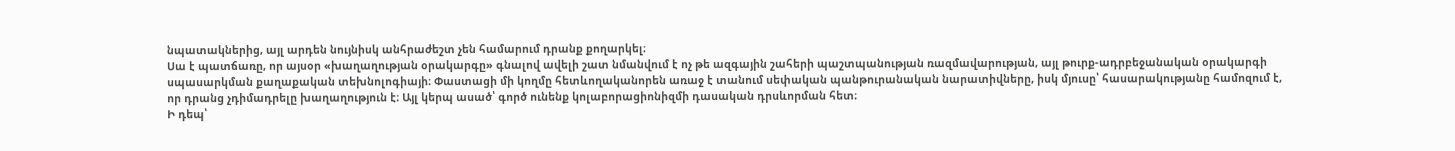նպատակներից, այլ արդեն նույնիսկ անհրաժեշտ չեն համարում դրանք քողարկել։
Սա է պատճառը, որ այսօր «խաղաղության օրակարգը» գնալով ավելի շատ նմանվում է ոչ թե ազգային շահերի պաշտպանության ռազմավարության, այլ թուրք-ադրբեջանական օրակարգի սպասարկման քաղաքական տեխնոլոգիայի։ Փաստացի մի կողմը հետևողականորեն առաջ է տանում սեփական պանթուրանական նարատիվները, իսկ մյուսը՝ հասարակությանը համոզում է, որ դրանց չդիմադրելը խաղաղություն է։ Այլ կերպ ասած՝ գործ ունենք կոլաբորացիոնիզմի դասական դրսևորման հետ։
Ի դեպ՝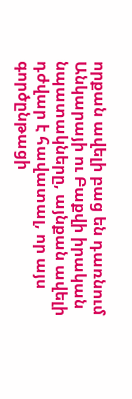որքան ավելի բաց են դառնում Անկարայի ու Բաքվի իրական նպատակները, այնքան ավելի դժվար է հավատալ, որ այս գործընթացի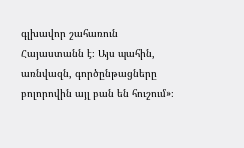գլխավոր շահառուն Հայաստանն է։ Այս պահին, առնվազն, գործընթացները բոլորովին այլ բան են հուշում»։